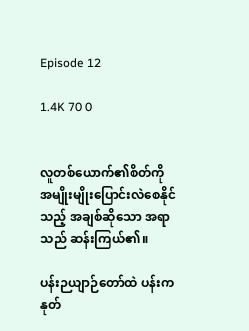Episode 12

1.4K 70 0


လူတစ်ယောက်၏စိတ်ကို အမျိုးမျိုးပြောင်းလဲစေနိုင်သည့် အချစ်ဆိုသော အရာသည် ဆန်းကြယ်၏။

ပန်းဉယျာဉ်တော်ထဲ ပန်းကနုတ်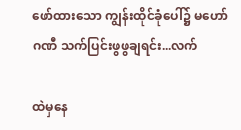ဖော်ထားသော ကျွန်းထိုင်ခုံပေါ်၌ မဟော်ဂဏီ သက်ပြင်းဖွဖွချရင်း...လက်

ထဲမှနေ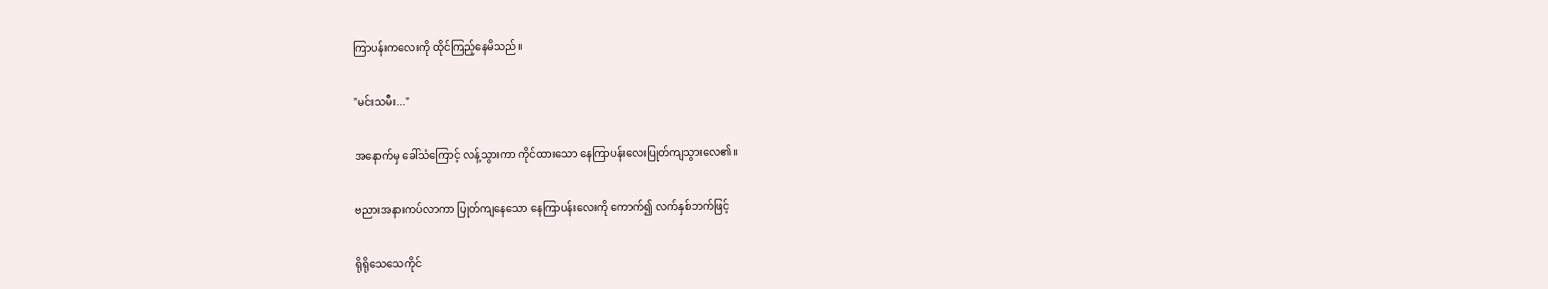ကြာပန်းကလေးကို ထိုင်ကြည့်နေမိသည်။

"မင်းသမီး..."

အနောက်မှ ခေါ်သံကြောင့် လန့်သွားကာ ကိုင်ထားသော နေကြာပန်းလေးပြုတ်ကျသွားလေ၏။

ဗညားအနားကပ်လာကာ ပြုတ်ကျနေသော နေကြာပန်းလေးကို ကောက်၍ လက်နှစ်ဘက်ဖြင့်

ရိုရိုသေသေကိုင်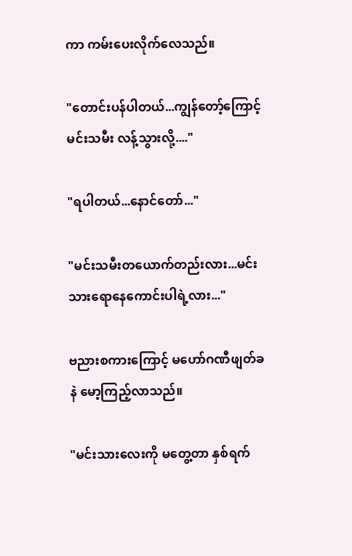ကာ ကမ်းပေးလိုက်လေသည်။

"တောင်းပန်ပါတယ်...ကျွန်တော့်ကြောင့် မင်းသမီး လန့်သွားလို့...."

"ရပါတယ်...နောင်တော်..."

"မင်းသမီးတယောက်တည်းလား...မင်းသားရောနေကောင်းပါရဲ့လား..."

ဗညားစကားကြောင့် မဟော်ဂဏီဖျတ်ခနဲ မော့ကြည့်လာသည်။

"မင်းသားလေးကို မတွေ့တာ နှစ်ရက်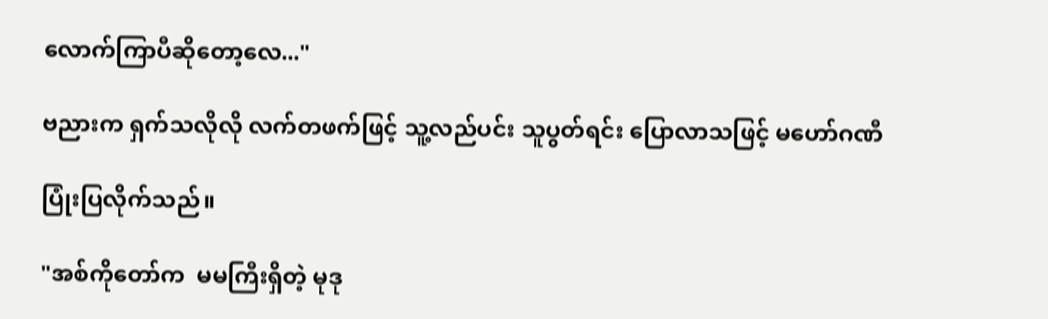လောက်ကြာပီဆိုတော့လေ..."

ဗညားက ရှက်သလိုလို လက်တဖက်ဖြင့် သူ့လည်ပင်း သူပွတ်ရင်း ပြောလာသဖြင့် မဟော်ဂဏီ

ပြုံးပြလိုက်သည်။

"အစ်ကိုတော်က  မမကြီးရှိတဲ့ မုဒု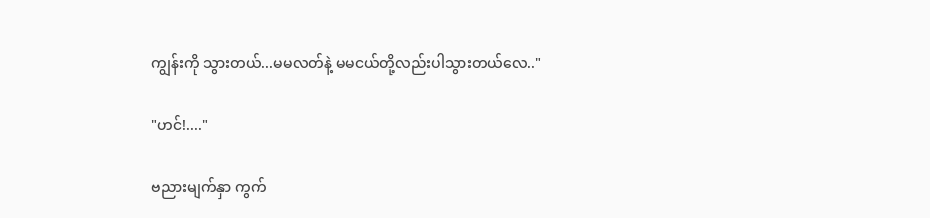ကျွန်းကို သွားတယ်...မမလတ်နဲ့ မမငယ်တို့လည်းပါသွားတယ်လေ.."

"ဟင်!...."

ဗညားမျက်နှာ ကွက်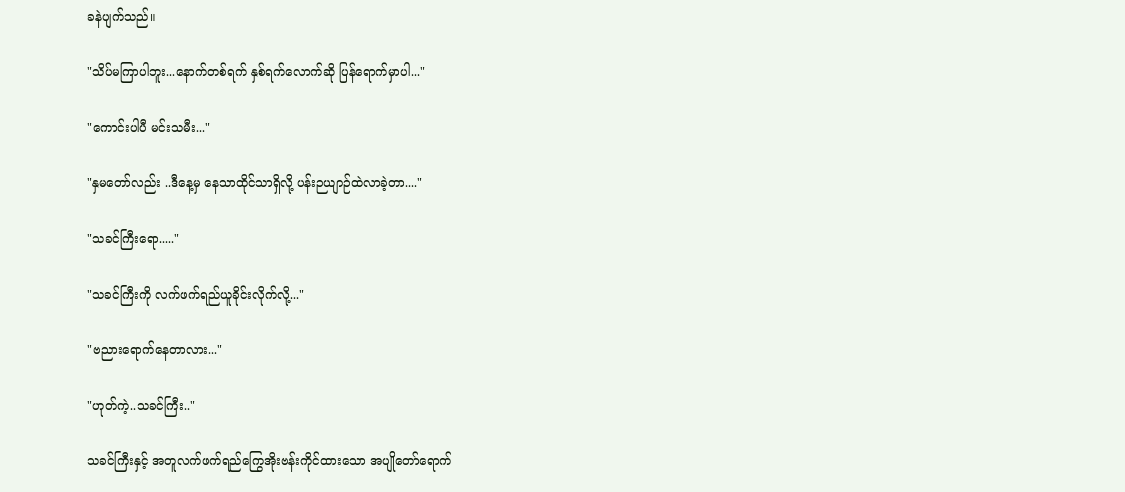ခနဲပျက်သည်။

"သိပ်မကြာပါဘူး...နောက်တစ်ရက် နှစ်ရက်လောက်ဆို ပြန်ရောက်မှာပါ..."

"ကောင်းပါပီ မင်းသမီး..."

"နှမတော်လည်း ..ဒီနေ့မှ နေသာထိုင်သာရှိလို့ ပန်းဉယျာဉ်ထဲလာခဲ့တာ...."

"သခင်ကြီးရော....."

"သခင်ကြီးကို လက်ဖက်ရည်ယူခိုင်းလိုက်လို့..."

"ဗညားရောက်နေတာလား..."

"ဟုတ်ကဲ့..သခင်ကြီး.."

သခင်ကြီးနှင့် အတူလက်ဖက်ရည်ကြွေအိုးဗန်းကိုင်ထားသော အပျိုတော်ရောက်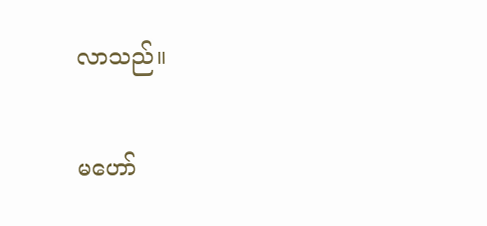လာသည်။

မဟော်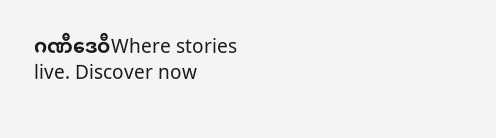ဂဏီဒေဝီWhere stories live. Discover now